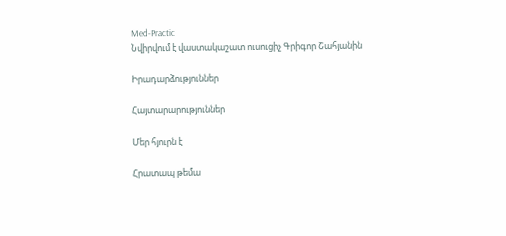Med-Practic
Նվիրվում է վաստակաշատ ուսուցիչ Գրիգոր Շահյանին

Իրադարձություններ

Հայտարարություններ

Մեր հյուրն է

Հրատապ թեմա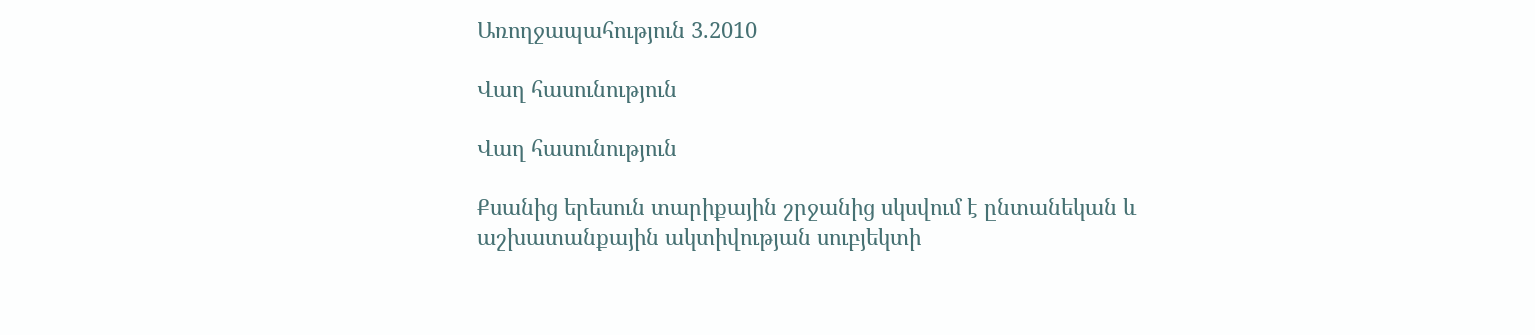Առողջապահություն 3.2010

Վաղ հասունություն

Վաղ հասունություն

Քսանից երեսուն տարիքային շրջանից սկսվում է ընտանեկան և աշխատանքային ակտիվության սուբյեկտի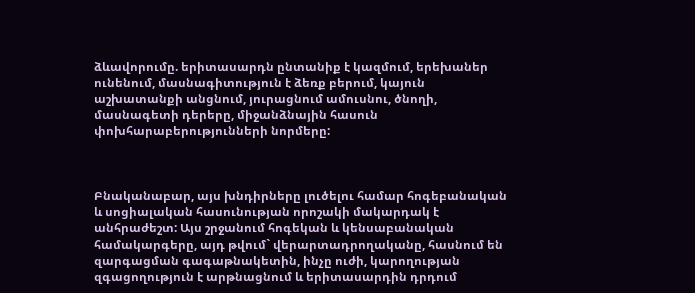ձևավորումը. երիտասարդն ընտանիք է կազմում, երեխաներ ունենում, մասնագիտություն է ձեռք բերում, կայուն աշխատանքի անցնում, յուրացնում ամուսնու, ծնողի, մասնագետի դերերը, միջանձնային հասուն փոխհարաբերությունների նորմերը:



Բնականաբար, այս խնդիրները լուծելու համար հոգեբանական և սոցիալական հասունության որոշակի մակարդակ է անհրաժեշտ: Այս շրջանում հոգեկան և կենսաբանական համակարգերը, այդ թվում` վերարտադրողականը, հասնում են զարգացման գագաթնակետին, ինչը ուժի, կարողության զգացողություն է արթնացնում և երիտասարդին դրդում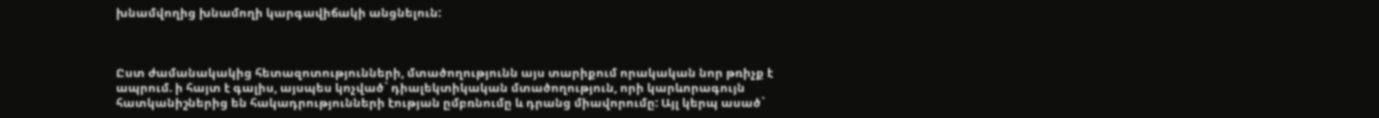խնամվողից խնամողի կարգավիճակի անցնելուն:



Ըստ ժամանակակից հետազոտությունների, մտածողությունն այս տարիքում որակական նոր թռիչք է ապրում. ի հայտ է գալիս, այսպես կոչված` դիալեկտիկական մտածողություն, որի կարևորագույն հատկանիշներից են հակադրությունների էության ըմբռնումը և դրանց միավորումը: Այլ կերպ ասած`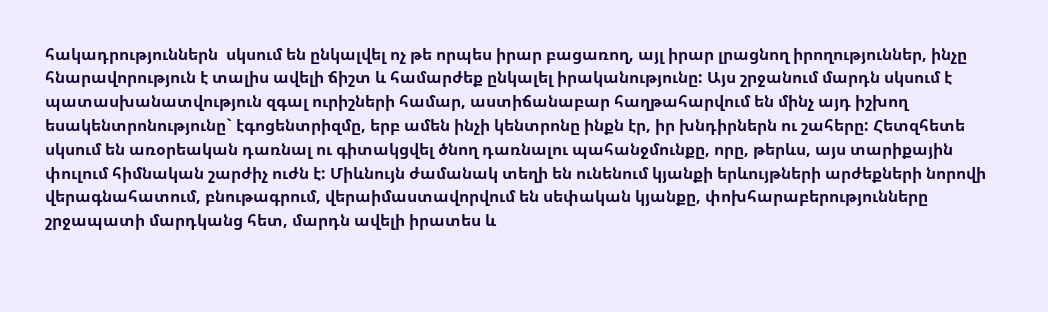հակադրություններն  սկսում են ընկալվել ոչ թե որպես իրար բացառող, այլ իրար լրացնող իրողություններ, ինչը հնարավորություն է տալիս ավելի ճիշտ և համարժեք ընկալել իրականությունը: Այս շրջանում մարդն սկսում է պատասխանատվություն զգալ ուրիշների համար, աստիճանաբար հաղթահարվում են մինչ այդ իշխող եսակենտրոնությունը` էգոցենտրիզմը, երբ ամեն ինչի կենտրոնը ինքն էր, իր խնդիրներն ու շահերը: Հետզհետե սկսում են առօրեական դառնալ ու գիտակցվել ծնող դառնալու պահանջմունքը, որը, թերևս, այս տարիքային փուլում հիմնական շարժիչ ուժն է: Միևնույն ժամանակ տեղի են ունենում կյանքի երևույթների արժեքների նորովի վերագնահատում, բնութագրում, վերաիմաստավորվում են սեփական կյանքը, փոխհարաբերությունները շրջապատի մարդկանց հետ, մարդն ավելի իրատես և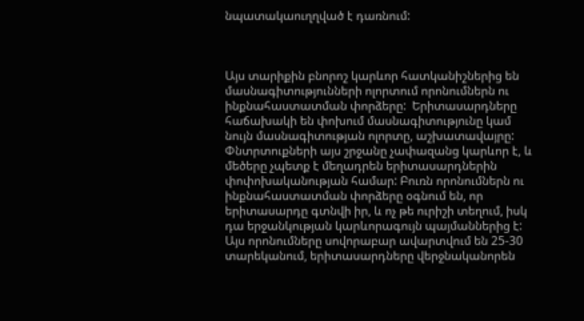նպատակաուղղված է դառնում:



Այս տարիքին բնորոշ կարևոր հատկանիշներից են մասնագիտությունների ոլորտում որոնումներն ու ինքնահաստատման փորձերը:  Երիտասարդները հաճախակի են փոխում մասնագիտությունը կամ նույն մասնագիտության ոլորտը, աշխատավայրը: Փնտրտուքների այս շրջանը չափազանց կարևոր է, և մեծերը չպետք է մեղադրեն երիտասարդներին փոփոխականության համար: Բուռն որոնումներն ու ինքնահաստատման փորձերը օգնում են, որ երիտասարդը գտնվի իր, և ոչ թե ուրիշի տեղում, իսկ դա երջանկության կարևորագույն պայմաններից է: Այս որոնումները սովորաբար ավարտվում են 25-30 տարեկանում, երիտասարդները վերջնականորեն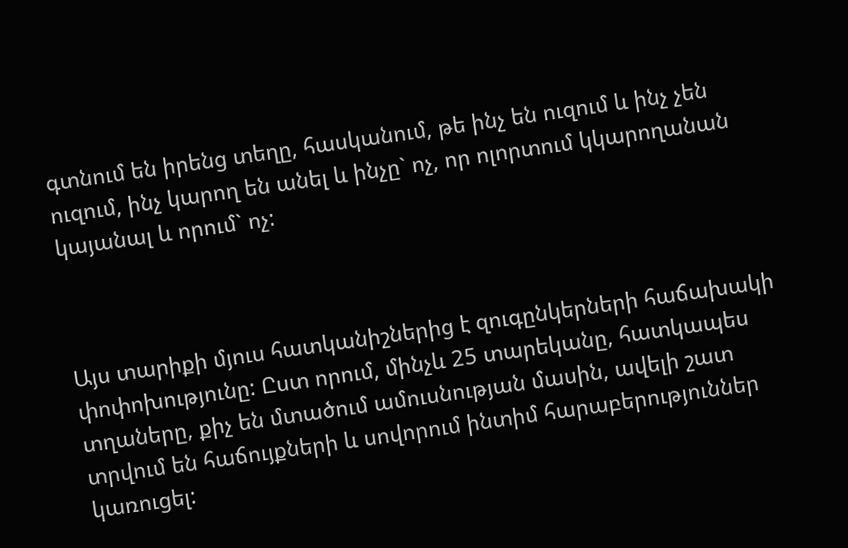գտնում են իրենց տեղը, հասկանում, թե ինչ են ուզում և ինչ չեն ուզում, ինչ կարող են անել և ինչը` ոչ, որ ոլորտում կկարողանան կայանալ և որում` ոչ:



Այս տարիքի մյուս հատկանիշներից է զուգընկերների հաճախակի փոփոխությունը: Ըստ որում, մինչև 25 տարեկանը, հատկապես տղաները, քիչ են մտածում ամուսնության մասին, ավելի շատ տրվում են հաճույքների և սովորում ինտիմ հարաբերություններ կառուցել: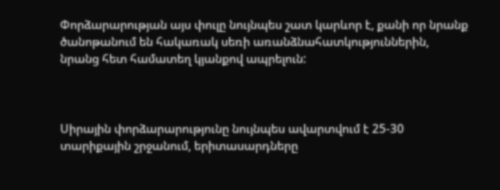Փորձարարության այս փուլը նույնպես շատ կարևոր է, քանի որ նրանք ծանոթանում են հակառակ սեռի առանձնահատկություններին, նրանց հետ համատեղ կյանքով ապրելուն:



Սիրային փորձարարությունը նույնպես ավարտվում է 25-30 տարիքային շրջանում, երիտասարդները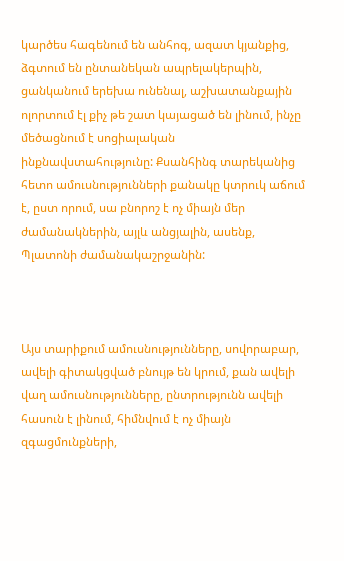կարծես հագենում են անհոգ, ազատ կյանքից, ձգտում են ընտանեկան ապրելակերպին, ցանկանում երեխա ունենալ, աշխատանքային ոլորտում էլ քիչ թե շատ կայացած են լինում, ինչը մեծացնում է սոցիալական ինքնավստահությունը: Քսանհինգ տարեկանից հետո ամուսնությունների քանակը կտրուկ աճում է, ըստ որում, սա բնորոշ է ոչ միայն մեր ժամանակներին, այլև անցյալին, ասենք, Պլատոնի ժամանակաշրջանին:



Այս տարիքում ամուսնությունները, սովորաբար, ավելի գիտակցված բնույթ են կրում, քան ավելի վաղ ամուսնությունները, ընտրությունն ավելի հասուն է լինում, հիմնվում է ոչ միայն զգացմունքների,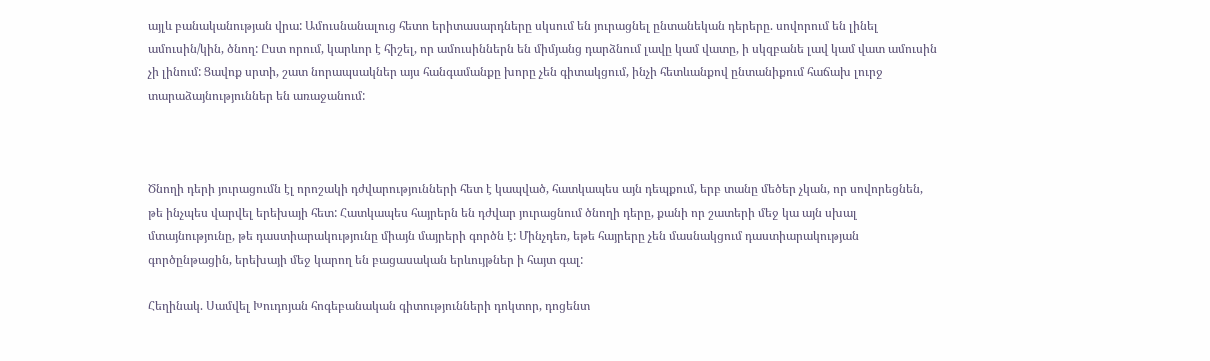այլև բանականության վրա: Ամուսնանալուց հետո երիտասարդները սկսում են յուրացնել ընտանեկան դերերը. սովորում են լինել ամուսին/կին, ծնող: Ըստ որում, կարևոր է հիշել, որ ամուսիններն են միմյանց դարձնում լավը կամ վատը, ի սկզբանե լավ կամ վատ ամուսին չի լինում: Ցավոք սրտի, շատ նորապսակներ այս հանգամանքը խորը չեն գիտակցում, ինչի հետևանքով ընտանիքում հաճախ լուրջ տարաձայնություններ են առաջանում:



Ծնողի դերի յուրացումն էլ որոշակի դժվարությունների հետ է կապված, հատկապես այն դեպքում, երբ տանը մեծեր չկան, որ սովորեցնեն, թե ինչպես վարվել երեխայի հետ: Հատկապես հայրերն են դժվար յուրացնում ծնողի դերը, քանի որ շատերի մեջ կա այն սխալ մտայնությունը, թե դաստիարակությունը միայն մայրերի գործն է: Մինչդեռ, եթե հայրերը չեն մասնակցում դաստիարակության գործընթացին, երեխայի մեջ կարող են բացասական երևույթներ ի հայտ գալ:

Հեղինակ. Սամվել Խուդոյան հոգեբանական գիտությունների դոկտոր, դոցենտ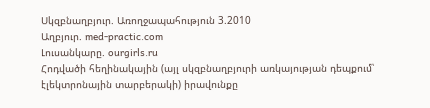Սկզբնաղբյուր. Առողջապահություն 3.2010
Աղբյուր. med-practic.com
Լուսանկարը. ourgirls.ru
Հոդվածի հեղինակային (այլ սկզբնաղբյուրի առկայության դեպքում՝ էլեկտրոնային տարբերակի) իրավունքը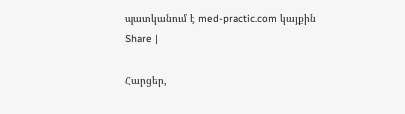պատկանում է med-practic.com կայքին
Share |

Հարցեր,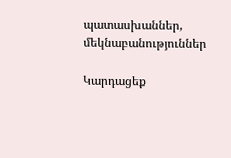պատասխաններ, մեկնաբանություններ

Կարդացեք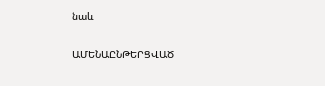նաև

ԱՄԵՆԱԸՆԹԵՐՑՎԱԾ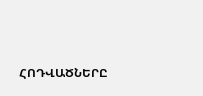ՀՈԴՎԱԾՆԵՐԸ